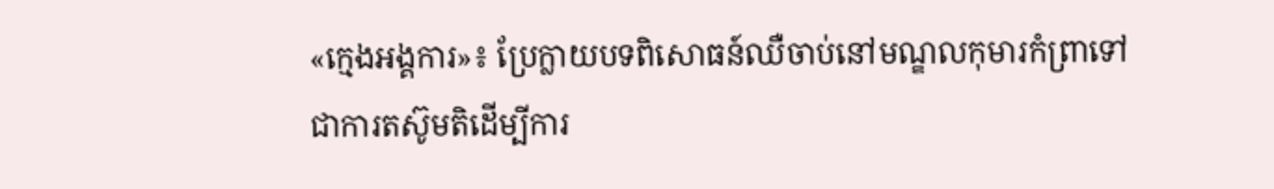«ក្មេងអង្គការ»៖ ប្រែក្លាយបទពិសោធន៍ឈឺចាប់នៅមណ្ឌលកុមារកំព្រាទៅជាការតស៊ូមតិដើម្បីការ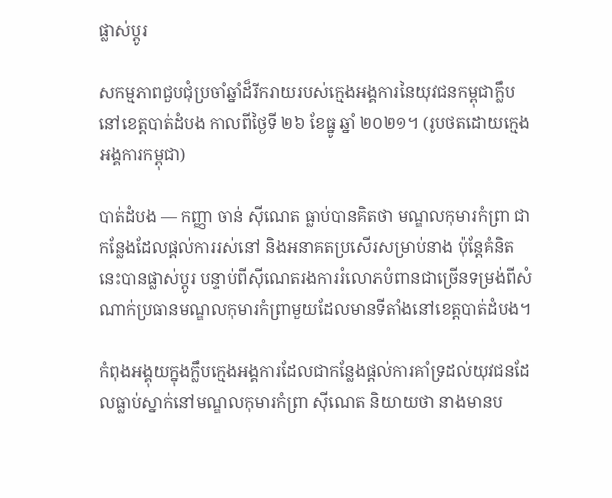ផ្លាស់ប្តូរ

សកម្មភាពជួបជុំប្រចាំឆ្នាំដ៏រីករាយរបស់ក្មេងអង្គការនៃយុវជនកម្ពុជាក្លឹប នៅខេត្តបាត់ដំបង កាលពីថ្ងៃទី ២៦ ខែធ្នូ ឆ្នាំ ២០២១។ (រូបថតដោយក្មេងអង្គការកម្ពុជា)

បាត់ដំបង — កញ្ញា ចាន់ ស៊ីណេត ធ្លាប់បានគិតថា មណ្ឌលកុមារកំព្រា ជាកន្លែងដែលផ្តល់ការរស់នៅ និងអនាគតប្រសើរសម្រាប់នាង ប៉ុន្តែគំនិតនេះបានផ្លាស់ប្តូរ បន្ទាប់ពីស៊ីណេតរងការរំលោភបំពានជាច្រើនទម្រង់ពីសំណាក់ប្រធានមណ្ឌលកុមារកំព្រាមួយដែលមានទីតាំងនៅខេត្តបាត់ដំបង។

កំពុងអង្គុយក្នុងក្លឹបក្មេងអង្គការដែលជាកន្លែងផ្តល់ការគាំទ្រដល់យុវជនដែលធ្លាប់ស្នាក់នៅមណ្ឌលកុមារកំព្រា ស៊ីណេត និយាយថា នាងមានប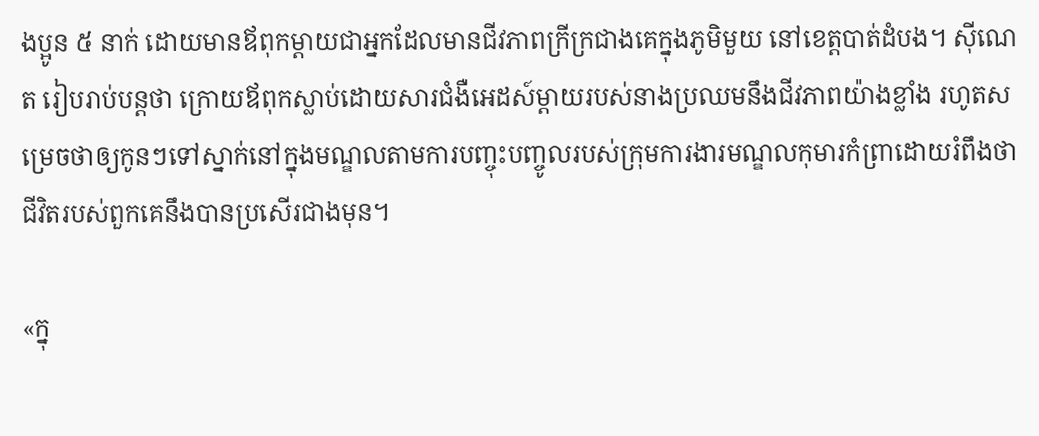ងប្អូន ៥ នាក់ ដោយមានឪពុកម្តាយជាអ្នកដែលមានជីវភាពក្រីក្រជាងគេក្នុងភូមិមួយ នៅខេត្តបាត់ដំបង។ ស៊ីណេត រៀបរាប់បន្តថា ក្រោយឪពុកស្លាប់ដោយសារជំងឺអេដស៍ម្តាយរបស់នាងប្រឈមនឹងជីវភាពយ៉ាងខ្លាំង រហូតសម្រេចថាឲ្យកូនៗទៅស្នាក់នៅក្នុងមណ្ឌលតាមការបញ្ចុះបញ្ចូលរបស់ក្រុមការងារមណ្ឌលកុមារកំព្រាដោយរំពឹងថា ជីវិតរបស់ពួកគេនឹងបានប្រសើរជាងមុន។

«ក្នុ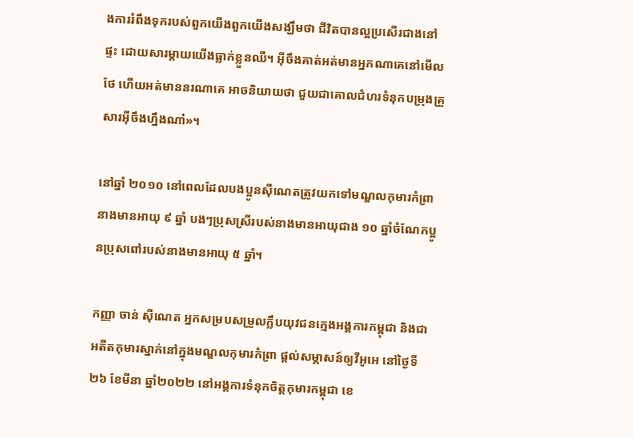ងការរំពឹងទុករបស់ពួកយើងពួកយើងសង្ឃឹមថា ជីវិតបានល្អប្រសើរជាងនៅផ្ទះ ដោយសារម្តាយយើងធ្លាក់ខ្លួនឈឺ។ អ៊ីចឹងគាត់អត់មានអ្នកណាគេនៅមើលថែ ហើយអត់មាននរណាគេ អាចនិយាយថា ជួយជាគោលជំហរទំនុកបម្រុងគ្រួសារអ៊ីចឹងហ្នឹងណា៎»។

នៅឆ្នាំ ២០១០ នៅពេលដែលបងប្អូនស៊ីណេតត្រូវយកទៅមណ្ឌលកុមារកំព្រា នាងមានអាយុ ៩ ឆ្នាំ បងៗប្រុសស្រីរបស់នាងមានអាយុជាង ១០ ឆ្នាំចំណែកប្អូនប្រុសពៅរបស់នាងមានអាយុ ៥ ឆ្នាំ។

កញ្ញា ចាន់ ស៊ីណេត អ្នកសម្របសម្រួលក្លឹបយុវជនក្មេងអង្គការកម្ពុជា និងជាអតីតកុមារស្នាក់នៅក្នុងមណ្ឌលកុមារកំព្រា ផ្តល់សម្ភាសន៍ឲ្យវីអូអេ នៅថ្ងៃទី២៦ ខែមីនា ឆ្នាំ២០២២ នៅអង្គការទំនុកចិត្តកុមារកម្ពុជា ខេ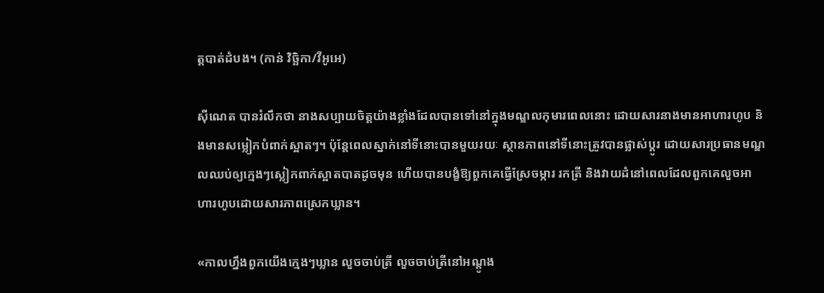ត្តបាត់ដំបង។ (កាន់ វិច្ឆិកា/វីអូអេ)

ស៊ីណេត បានរំលឹកថា នាងសប្បាយចិត្តយ៉ាងខ្លាំងដែលបានទៅនៅក្នុងមណ្ឌលកុមារពេលនោះ ដោយសារនាងមានអាហារហូប និងមានសម្លៀកបំពាក់ស្អាតៗ។ ប៉ុន្តែពេលស្នាក់នៅទីនោះបានមួយរយៈ ស្ថានភាពនៅទីនោះត្រូវបានផ្លាស់ប្តូរ ដោយសារប្រធានមណ្ឌលឈប់ឲ្យក្មេងៗស្លៀកពាក់ស្អាតបាតដូចមុន ហើយបានបង្ខំឱ្យពួកគេធ្វើស្រែចម្ការ រកត្រី និងវាយដំនៅពេលដែលពួកគេលួចអាហារហូបដោយសារភាពស្រេកឃ្លាន។

«កាលហ្នឹងពួកយើងក្មេងៗឃ្លាន លួចចាប់ត្រី លួចចាប់ត្រីនៅអណ្តូង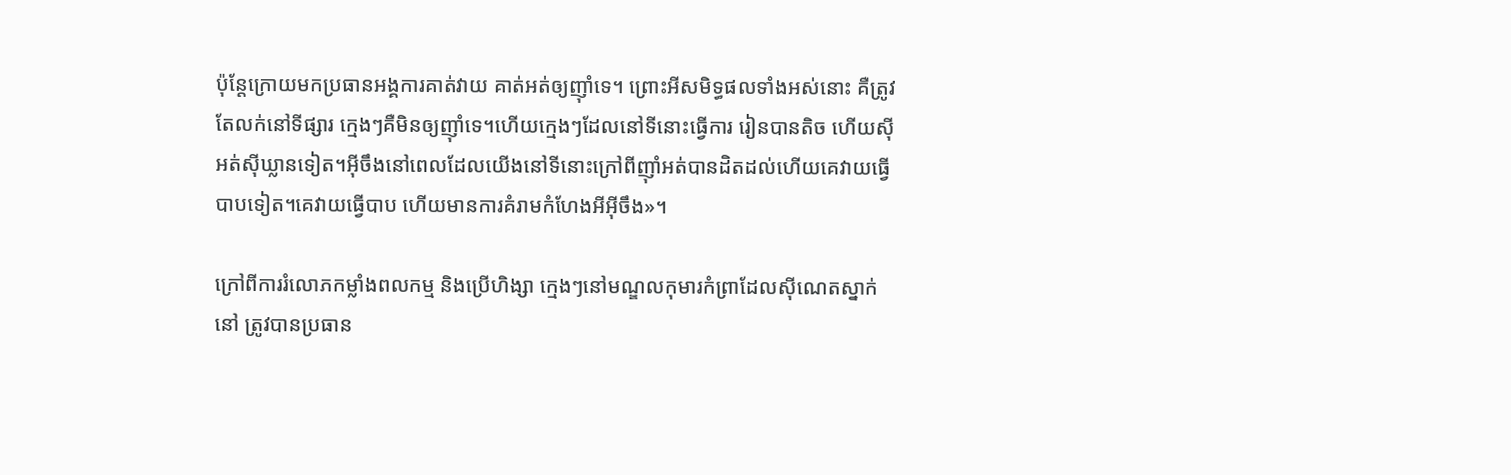ប៉ុន្តែក្រោយមកប្រធានអង្គការគាត់វាយ គាត់អត់ឲ្យញ៉ាំទេ។ ព្រោះអីសមិទ្ធផលទាំងអស់នោះ គឺត្រូវតែលក់នៅទីផ្សារ ក្មេងៗគឺមិនឲ្យញ៉ាំទេ។ហើយក្មេងៗដែលនៅទីនោះធ្វើការ រៀនបានតិច ហើយស៊ីអត់ស៊ីឃ្លានទៀត។អ៊ីចឹងនៅពេលដែលយើងនៅទីនោះក្រៅពីញ៉ាំអត់បានដិតដល់ហើយគេវាយធ្វើបាបទៀត។គេវាយធ្វើបាប ហើយមានការគំរាមកំហែងអីអ៊ីចឹង»។

ក្រៅពីការរំលោភកម្លាំងពលកម្ម និងប្រើហិង្សា ក្មេងៗនៅមណ្ឌលកុមារកំព្រាដែលស៊ីណេតស្នាក់នៅ ត្រូវបានប្រធាន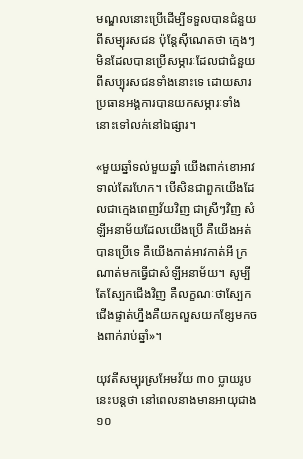មណ្ឌលនោះប្រើដើម្បីទទួលបានជំនួយពីសម្បុរសជន ប៉ុន្តែស៊ីណេតថា ក្មេងៗមិនដែលបានប្រើសម្ភារៈដែលជាជំនួយពីសប្បុរសជនទាំងនោះទេ ដោយសារប្រធានអង្គការបានយកសម្ភារៈទាំងនោះទៅលក់នៅឯផ្សារ។

«មួយឆ្នាំទល់មួយឆ្នាំ យើងពាក់ខោអាវទាល់តែរហែក។ បើសិនជាពួកយើងដែលជាក្មេងពេញវ័យវិញ ជាស្រីៗវិញ សំឡីអនាម័យដែលយើងប្រើ គឺយើងអត់បានប្រើទេ គឺយើងកាត់អាវកាត់អី ក្រណាត់មកធ្វើជាសំឡីអនាម័យ។ សូម្បីតែស្បែកជើងវិញ គឺលក្ខណៈថាស្បែកជើងផ្ទាត់ហ្នឹងគឺយកលួសយកខ្សែមកចងពាក់រាប់ឆ្នាំ»។

យុវតីសម្បុរស្រអែមវ័យ ៣០ ប្លាយរូបនេះបន្តថា នៅពេលនាងមានអាយុជាង ១០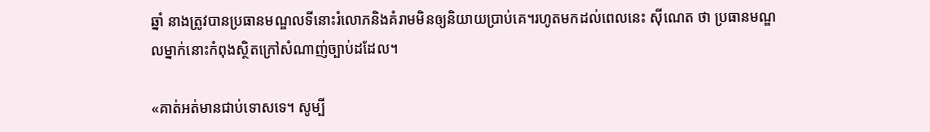ឆ្នាំ នាងត្រូវបានប្រធានមណ្ឌលទីនោះរំលោភនិងគំរាមមិនឲ្យនិយាយប្រាប់គេ។រហូតមកដល់ពេលនេះ ស៊ីណេត ថា ប្រធានមណ្ឌលម្នាក់នោះកំពុងស្ថិតក្រៅសំណាញ់ច្បាប់ដដែល។

«គាត់អត់មានជាប់ទោសទេ។ សូម្បី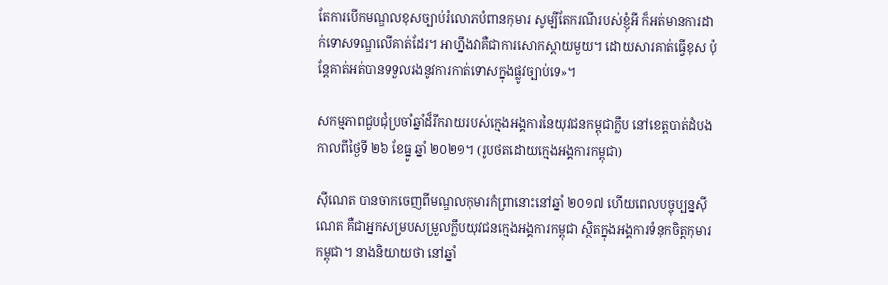តែការបើកមណ្ឌលខុសច្បាប់រំលោភបំពានកុមារ សូម្បីតែករណីរបស់ខ្ញុំអី ក៏អត់មានការដាក់ទោសទណ្ឌលើគាត់ដែរ។ អាហ្នឹងវាគឺជាការសោកស្តាយមួយ។ ដោយសារគាត់ធ្វើខុស ប៉ុន្តែគាត់អត់បានទទួលរងនូវការកាត់ទោសក្នុងផ្លូវច្បាប់ទេ»។

សកម្មភាពជួបជុំប្រចាំឆ្នាំដ៏រីករាយរបស់ក្មេងអង្គការនៃយុវជនកម្ពុជាក្លឹប នៅខេត្តបាត់ដំបង កាលពីថ្ងៃទី ២៦ ខែធ្នូ ឆ្នាំ ២០២១។ (រូបថតដោយក្មេងអង្គការកម្ពុជា)

ស៊ីណេត បានចាកចេញពីមណ្ឌលកុមារកំព្រានោះនៅឆ្នាំ ២០១៧ ហើយពេលបច្ចុប្បន្នស៊ីណេត គឺជាអ្នកសម្របសម្រួលក្លឹបយុវជនក្មេងអង្គការកម្ពុជា ស្ថិតក្នុងអង្គការទំនុកចិត្តកុមារកម្ពុជា។ នាងនិយាយថា នៅឆ្នាំ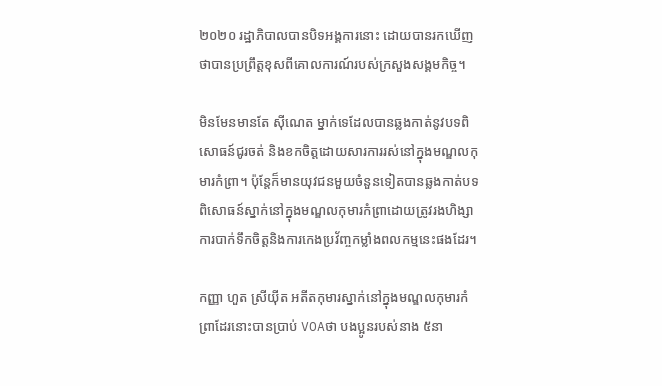២០២០ រដ្ឋាភិបាលបានបិទអង្គការនោះ ដោយបានរកឃើញថាបានប្រព្រឹត្តខុសពីគោលការណ៍របស់ក្រសួងសង្គមកិច្ច។

មិនមែនមានតែ ស៊ីណេត ម្នាក់ទេដែលបានឆ្លងកាត់នូវបទពិសោធន៍ជូរចត់ និងខកចិត្តដោយសារការរស់នៅក្នុងមណ្ឌលកុមារកំព្រា។ ប៉ុន្តែក៏មានយុវជនមួយចំនួនទៀតបានឆ្លងកាត់បទពិសោធន៍ស្នាក់នៅក្នុងមណ្ឌលកុមារកំព្រាដោយត្រូវរងហិង្សាការបាក់ទឹកចិត្តនិងការកេងប្រវ័ញ្ចកម្លាំងពលកម្មនេះផងដែរ។

កញ្ញា ហួត ស្រីយ៉ីត អតីតកុមារស្នាក់នៅក្នុងមណ្ឌលកុមារកំព្រាដែរនោះបានប្រាប់ VOAថា បងប្អូនរបស់នាង ៥នា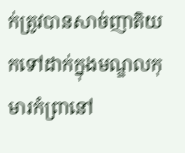ក់ត្រូវបានសាច់ញាតិយកទៅដាក់ក្នុងមណ្ឌលកុមារកំព្រានៅ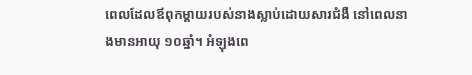ពេលដែលឪពុកម្តាយរបស់នាងស្លាប់ដោយសារជំងឺ នៅពេលនាងមានអាយុ ១០ឆ្នាំ។ អំឡុងពេ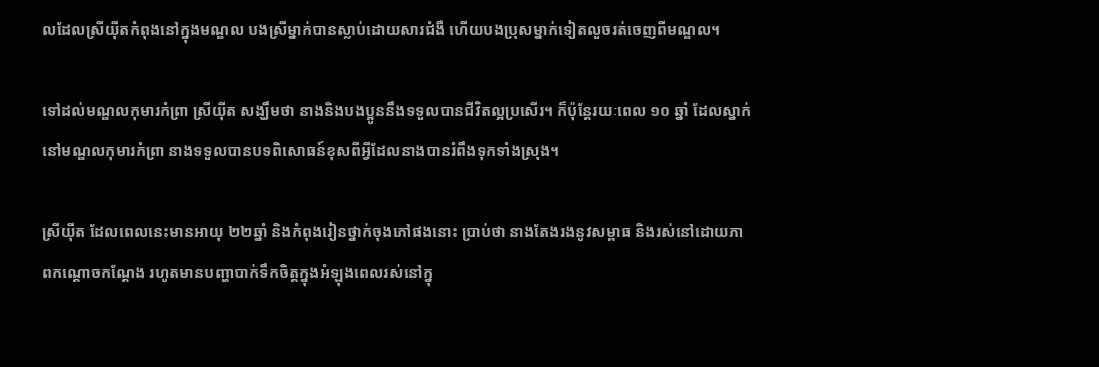លដែលស្រីយ៉ីតកំពុងនៅក្នុងមណ្ឌល បងស្រីម្នាក់បានស្លាប់ដោយសារជំងឺ ហើយបងប្រុសម្នាក់ទៀតលួចរត់ចេញពីមណ្ឌល។

ទៅដល់មណ្ឌលកុមារកំព្រា ស្រីយ៉ីត សង្ឃឹមថា នាងនិងបងប្អូននឹងទទួលបានជីវិតល្អប្រសើរ។ ក៏ប៉ុន្តែរយៈពេល ១០ ឆ្នាំ ដែលស្នាក់នៅមណ្ឌលកុមារកំព្រា នាងទទួលបានបទពិសោធន៍ខុសពីអ្វីដែលនាងបានរំពឹងទុកទាំងស្រុង។

ស្រីយ៉ីត ដែលពេលនេះមានអាយុ ២២ឆ្នាំ និងកំពុងរៀនថ្នាក់ចុងភៅផងនោះ ប្រាប់ថា នាងតែងរងនូវសម្ពាធ និងរស់នៅដោយភាពកណ្តោចកណ្តែង រហូតមានបញ្ហាបាក់ទឹកចិត្តក្នុងអំឡុងពេលរស់នៅក្នុ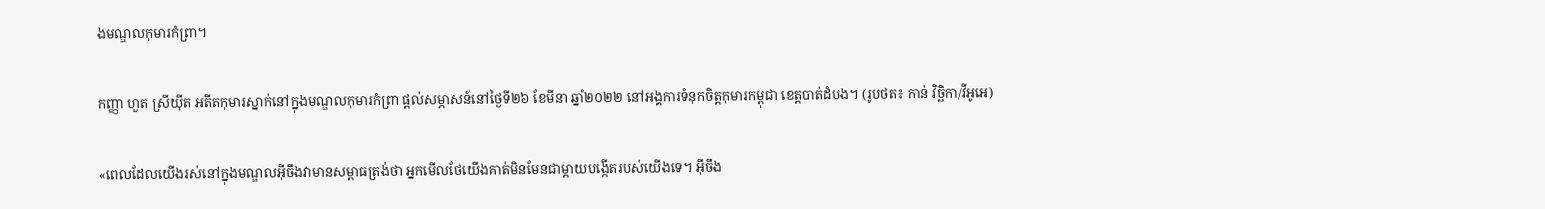ងមណ្ឌលកុមារកំព្រា។

កញ្ញា ហួត ស្រីយ៉ីត អតីតកុមារស្នាក់នៅក្នុងមណ្ឌលកុមារកំព្រា ផ្តល់សម្ភាសន៍នៅថ្ងៃទី២៦ ខែមីនា ឆ្នាំ២០២២ នៅអង្គការទំនុកចិត្តកុមារកម្ពុជា ខេត្តបាត់ដំបង។ (រូបថត៖ កាន់ វិច្ឆិកា/វីអូអេ)

«ពេលដែលយើងរស់នៅក្នុងមណ្ឌលអ៊ីចឹងវាមានសម្ពាធត្រង់ថា អ្នកមើលថែយើងគាត់មិនមែនជាម្តាយបង្កើតរបស់យើងទេ។ អ៊ីចឹង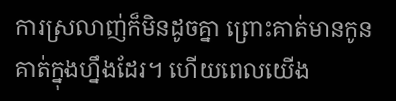ការស្រលាញ់ក៏មិនដូចគ្នា ព្រោះគាត់មានកូនគាត់ក្នុងហ្នឹងដែរ។ ហើយពេលយើង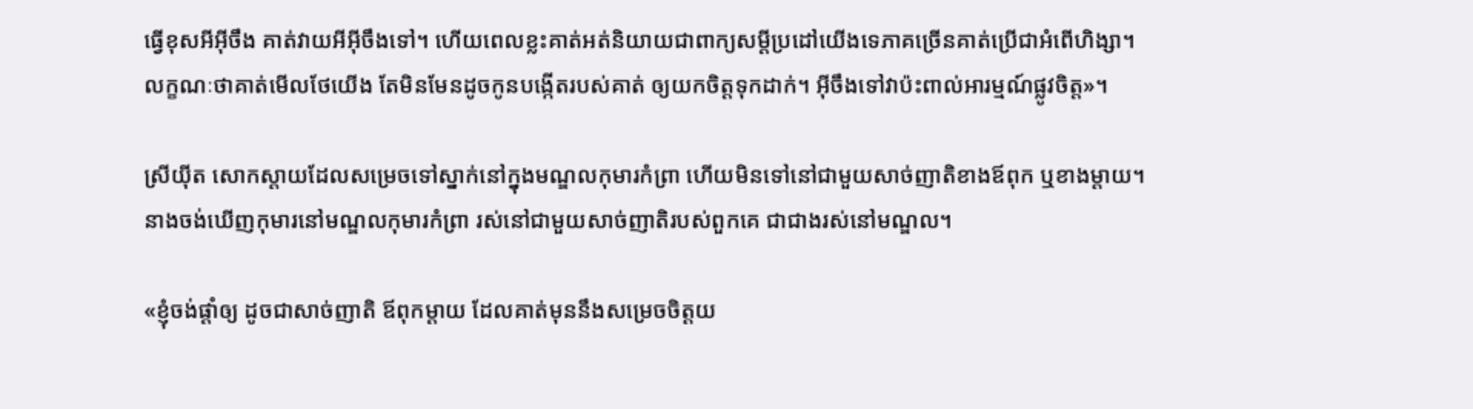ធ្វើខុសអីអ៊ីចឹង គាត់វាយអីអ៊ីចឹងទៅ។ ហើយពេលខ្លះគាត់អត់និយាយជាពាក្យសម្តីប្រដៅយើងទេភាគច្រើនគាត់ប្រើជាអំពើហិង្សា។ លក្ខណៈថាគាត់មើលថែយើង តែមិនមែនដូចកូនបង្កើតរបស់គាត់ ឲ្យយកចិត្តទុកដាក់។ អ៊ីចឹងទៅវាប៉ះពាល់អារម្មណ៍ផ្លូវចិត្ត»។

ស្រីយ៉ីត សោកស្តាយដែលសម្រេចទៅស្នាក់នៅក្នុងមណ្ឌលកុមារកំព្រា ហើយមិនទៅនៅជាមួយសាច់ញាតិខាងឪពុក ឬខាងម្តាយ។នាងចង់ឃើញកុមារនៅមណ្ឌលកុមារកំព្រា រស់នៅជាមួយសាច់ញាតិរបស់ពួកគេ ជាជាងរស់នៅមណ្ឌល។

«ខ្ញុំចង់ផ្តាំឲ្យ ដូចជាសាច់ញាតិ ឪពុកម្តាយ ដែលគាត់មុននឹងសម្រេចចិត្តយ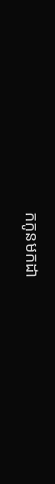កកូនមកដា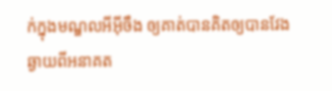ក់ក្នុងមណ្ឌលអីអ៊ីចឹង ឲ្យគាត់បានគិតឲ្យបានវែងឆ្ងាយពីអនាគត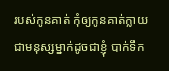របស់កូនគាត់ កុំឲ្យកូនគាត់ក្លាយជាមនុស្សម្នាក់ដូចជាខ្ញុំ បាក់ទឹក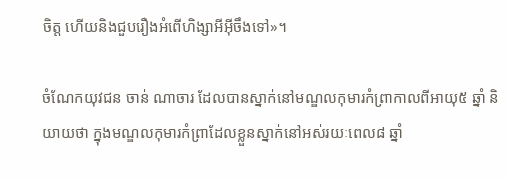ចិត្ត ហើយនិងជួបរឿងអំពើហិង្សាអីអ៊ីចឹងទៅ»។

ចំណែកយុវជន ចាន់ ណាចារ ដែលបានស្នាក់នៅមណ្ឌលកុមារកំព្រាកាលពីអាយុ៥ ឆ្នាំ និយាយថា ក្នុងមណ្ឌលកុមារកំព្រាដែលខ្លួនស្នាក់នៅអស់រយៈពេល៨ ឆ្នាំ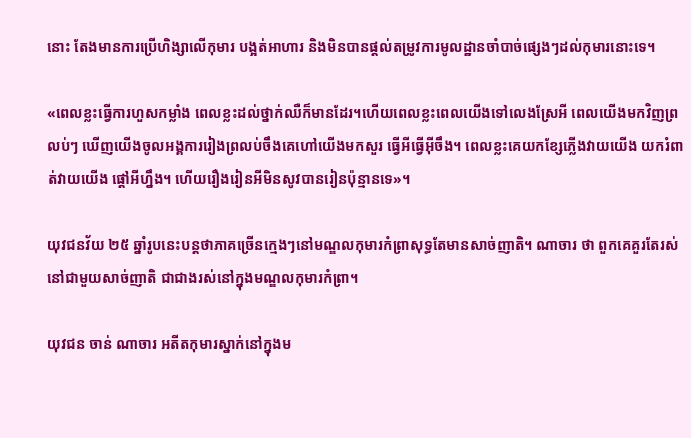នោះ តែងមានការប្រើហិង្សាលើកុមារ បង្អត់អាហារ និងមិនបានផ្តល់តម្រូវការមូលដ្ឋានចាំបាច់ផ្សេងៗដល់កុមារនោះទេ។

«ពេលខ្លះធ្វើការហួសកម្លាំង ពេលខ្លះដល់ថ្នាក់ឈឺក៏មានដែរ។ហើយពេលខ្លះពេលយើងទៅលេងស្រែអី ពេលយើងមកវិញព្រលប់ៗ ឃើញយើងចូលអង្គការរៀងព្រលប់ចឹងគេហៅយើងមកសួរ ធ្វើអីធ្វើអ៊ីចឹង។ ពេលខ្លះគេយកខ្សែភ្លើងវាយយើង យករំពាត់វាយយើង ផ្តៅអីហ្នឹង។ ហើយរឿងរៀនអីមិនសូវបានរៀនប៉ុន្មានទេ»។

យុវជនវ័យ ២៥ ឆ្នាំរូបនេះបន្តថាភាគច្រើនក្មេងៗនៅមណ្ឌលកុមារកំព្រាសុទ្ធតែមានសាច់ញាតិ។ ណាចារ ថា ពួកគេគួរតែរស់នៅជាមួយសាច់ញាតិ ជាជាងរស់នៅក្នុងមណ្ឌលកុមារកំព្រា។

យុវជន ចាន់ ណាចារ អតីតកុមារស្នាក់នៅក្នុងម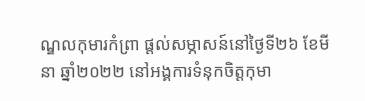ណ្ឌលកុមារកំព្រា ផ្តល់សម្ភាសន៍នៅថ្ងៃទី២៦ ខែមីនា ឆ្នាំ២០២២ នៅអង្គការទំនុកចិត្តកុមា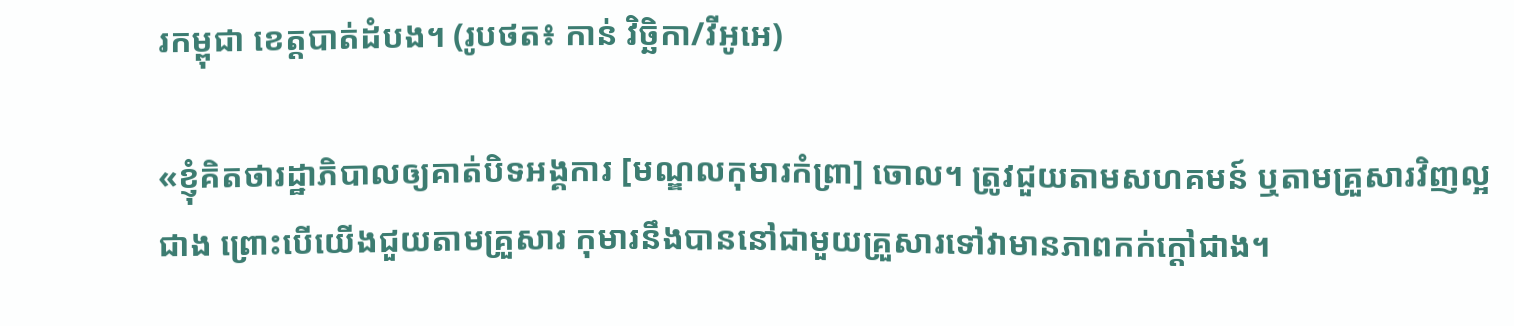រកម្ពុជា ខេត្តបាត់ដំបង។ (រូបថត៖ កាន់ វិច្ឆិកា/វីអូអេ)

«ខ្ញុំគិតថារដ្ឋាភិបាលឲ្យគាត់បិទអង្គការ [មណ្ឌលកុមារកំព្រា] ចោល។ ត្រូវជួយតាមសហគមន៍ ឬតាមគ្រួសារវិញល្អជាង ព្រោះបើយើងជួយតាមគ្រួសារ កុមារនឹងបាននៅជាមួយគ្រួសារទៅវាមានភាពកក់ក្ដៅជាង។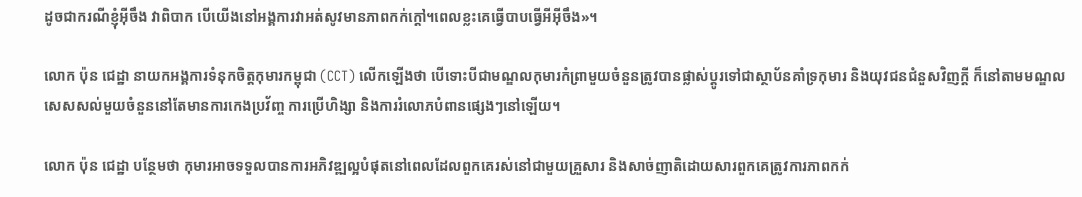ដូចជាករណីខ្ញុំអ៊ីចឹង វាពិបាក បើយើងនៅអង្គការវាអត់សូវមានភាពកក់ក្តៅ។ពេលខ្លះគេធ្វើបាបធ្វើអីអ៊ីចឹង»។

លោក ប៉ុន ជេដ្ឋា នាយកអង្គការទំនុកចិត្តកុមារកម្ពុជា (CCT) លើកឡើងថា បើទោះបីជាមណ្ឌលកុមារកំព្រាមួយចំនួនត្រូវបានផ្លាស់ប្តូរទៅជាស្ថាប័នគាំទ្រកុមារ និងយុវជនជំនួសវិញក្តី ក៏នៅតាមមណ្ឌលសេសសល់មួយចំនួននៅតែមានការកេងប្រវ័ញ្ច ការប្រើហិង្សា និងការរំលោភបំពានផ្សេងៗនៅឡើយ។

លោក ប៉ុន ជេដ្ឋា បន្ថែមថា កុមារអាចទទួលបានការអភិវឌ្ឍល្អបំផុតនៅពេលដែលពួកគេរស់នៅជាមួយគ្រួសារ និងសាច់ញាតិដោយសារពួកគេត្រូវការភាពកក់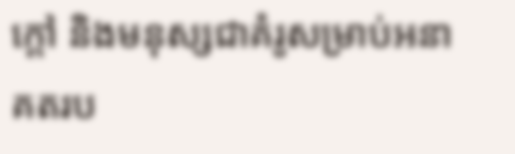ក្តៅ និងមនុស្សជាគំរូសម្រាប់អនាគតរប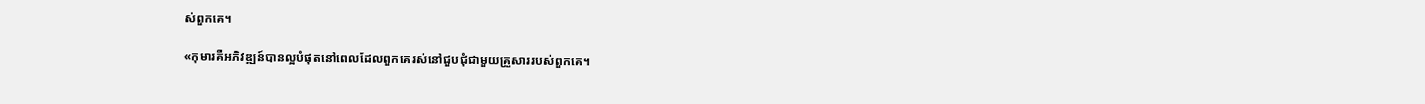ស់ពួកគេ។

«កុមារគឺអភិវឌ្ឍន៍បានល្អបំផុតនៅពេលដែលពួកគេរស់នៅជួបជុំជាមួយគ្រួសាររបស់ពួកគេ។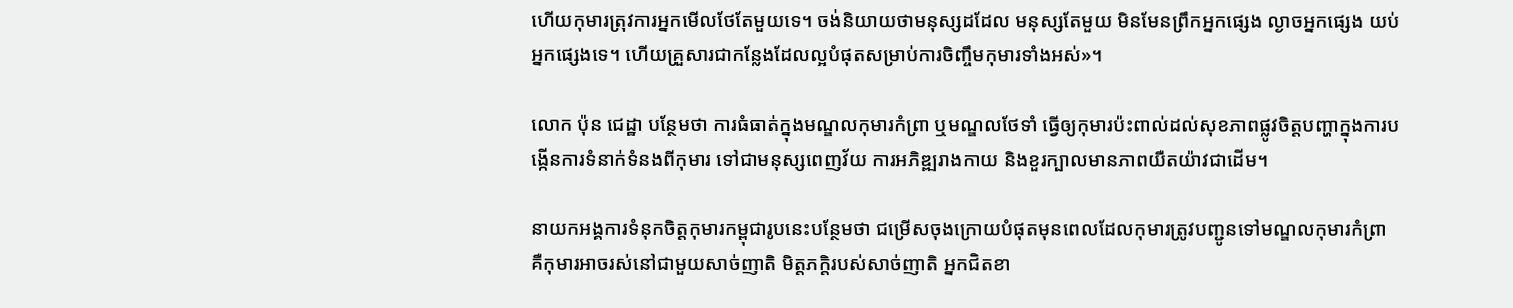ហើយកុមារត្រុវការអ្នកមើលថែតែមួយទេ។ ចង់និយាយថាមនុស្សដដែល មនុស្សតែមួយ មិនមែនព្រឹកអ្នកផ្សេង ល្ងាចអ្នកផ្សេង យប់អ្នកផ្សេងទេ។ ហើយគ្រួសារជាកន្លែងដែលល្អបំផុតសម្រាប់ការចិញ្ចឹមកុមារទាំងអស់»។

លោក ប៉ុន ជេដ្ឋា បន្ថែមថា ការធំធាត់ក្នុងមណ្ឌលកុមារកំព្រា ឬមណ្ឌលថែទាំ ធ្វើឲ្យកុមារប៉ះពាល់ដល់សុខភាពផ្លូវចិត្តបញ្ហាក្នុងការបង្កើនការទំនាក់ទំនងពីកុមារ ទៅជាមនុស្សពេញវ័យ ការអភិឌ្ឍរាងកាយ និងខួរក្បាលមានភាពយឺតយ៉ាវជាដើម។

នាយកអង្គការទំនុកចិត្តកុមារកម្ពុជារូបនេះបន្ថែមថា ជម្រើសចុងក្រោយបំផុតមុនពេលដែលកុមារត្រូវបញ្ជូនទៅមណ្ឌលកុមារកំព្រា គឺកុមារអាចរស់នៅជាមួយសាច់ញាតិ មិត្តភក្តិរបស់សាច់ញាតិ អ្នកជិតខា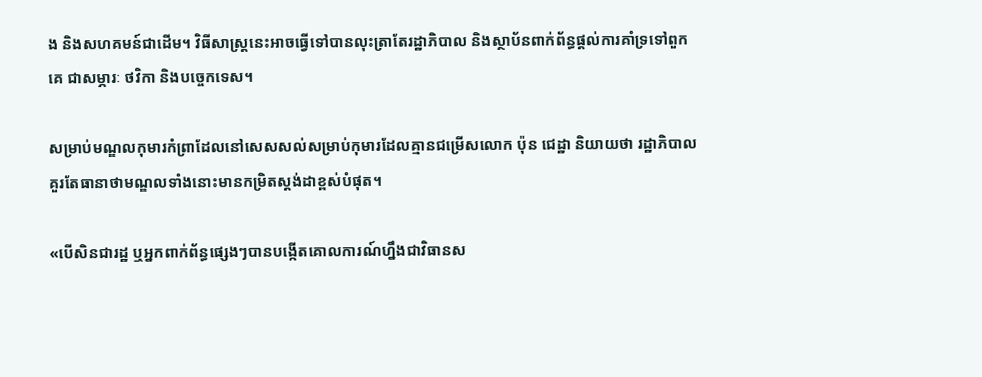ង និងសហគមន៍ជាដើម។ វិធីសាស្រ្តនេះអាចធ្វើទៅបានលុះត្រាតែរដ្ឋាភិបាល និងស្ថាប័នពាក់ព័ន្ធផ្តល់ការគាំទ្រទៅពួកគេ ជាសម្ភារៈ ថវិកា និងបច្ចេកទេស។

សម្រាប់មណ្ឌលកុមារកំព្រាដែលនៅសេសសល់សម្រាប់កុមារដែលគ្មានជម្រើសលោក ប៉ុន ជេដ្ឋា និយាយថា រដ្ឋាភិបាលគួរតែធានាថាមណ្ឌលទាំងនោះមានកម្រិតស្តង់ដាខ្ពស់បំផុត។

«បើសិនជារដ្ឋ ឬអ្នកពាក់ព័ន្ធផ្សេងៗបានបង្កើតគោលការណ៍ហ្នឹងជាវិធានស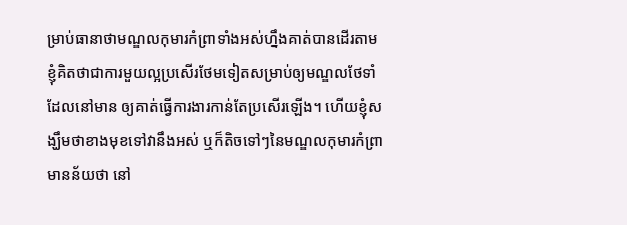ម្រាប់ធានាថាមណ្ឌលកុមារកំព្រាទាំងអស់ហ្នឹងគាត់បានដើរតាមខ្ញុំគិតថាជាការមួយល្អប្រសើរថែមទៀតសម្រាប់ឲ្យមណ្ឌលថែទាំដែលនៅមាន ឲ្យគាត់ធ្វើការងារកាន់តែប្រសើរឡើង។ ហើយខ្ញុំសង្ឃឹមថាខាងមុខទៅវានឹងអស់ ឬក៏តិចទៅៗនៃមណ្ឌលកុមារកំព្រា មានន័យថា នៅ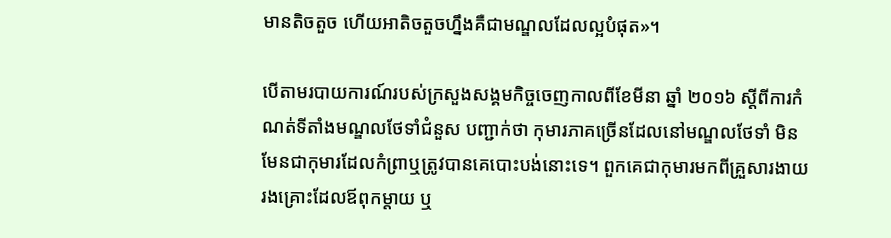មានតិចតួច ហើយអាតិចតួចហ្នឹងគឺជាមណ្ឌលដែលល្អបំផុត»។

បើតាមរបាយការណ៍របស់ក្រសួងសង្គមកិច្ចចេញកាលពីខែមីនា ឆ្នាំ ២០១៦ ស្តីពីការកំណត់ទីតាំងមណ្ឌលថែទាំជំនួស បញ្ជាក់ថា កុមារភាគច្រើនដែលនៅមណ្ឌលថែទាំ មិនមែនជាកុមារដែលកំព្រាឬត្រូវបានគេបោះបង់នោះទេ។ ពួកគេជាកុមារមកពីគ្រួសារងាយរងគ្រោះដែលឪពុកម្តាយ ឬ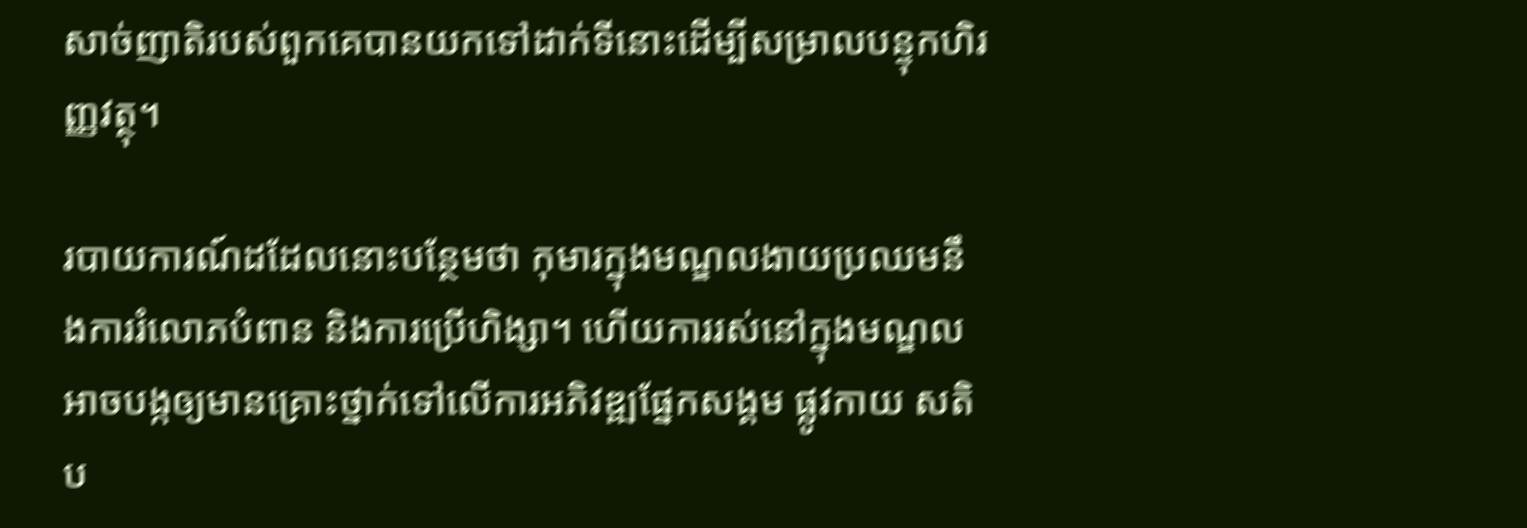សាច់ញាតិរបស់ពួកគេបានយកទៅដាក់ទីនោះដើម្បីសម្រាលបន្ទុកហិរញ្ញវត្ថុ។

របាយការណ៍ដដែលនោះបន្ថែមថា កុមារក្នុងមណ្ឌលងាយប្រឈមនឹងការរំលោភបំពាន និងការប្រើហិង្សា។ ហើយការរស់នៅក្នុងមណ្ឌលអាចបង្កឲ្យមានគ្រោះថ្នាក់ទៅលើការអភិវឌ្ឍផ្នែកសង្គម ផ្លូវកាយ សតិប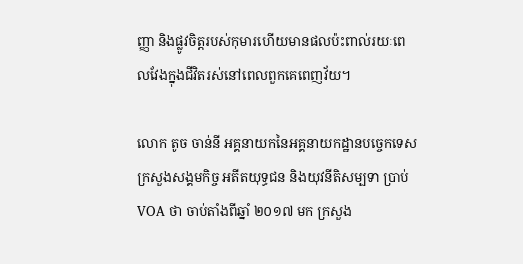ញ្ញា និងផ្លូវចិត្តរបស់កុមារហើយមានផលប៉ះពាល់រយៈពេលវែងក្នុងជីវិតរស់នៅពេលពួកគេពេញវ័យ។

លោក តូច ចាន់នី អគ្គនាយកនៃអគ្គនាយកដ្ឋានបច្ចេកទេស ក្រសួងសង្គមកិច្ច អតីតយុទ្ធជន និងយុវនីតិសម្បទា ប្រាប់ VOA ថា ចាប់តាំងពីឆ្នាំ ២០១៧ មក ក្រសួង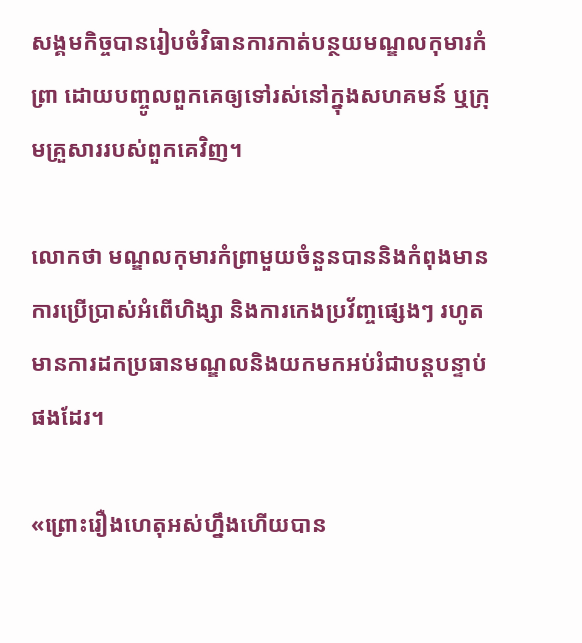សង្គមកិច្ចបានរៀបចំវិធានការកាត់បន្ថយមណ្ឌលកុមារកំព្រា ដោយបញ្ចូលពួកគេឲ្យទៅរស់នៅក្នុងសហគមន៍ ឬក្រុមគ្រួសាររបស់ពួកគេវិញ។

លោកថា មណ្ឌលកុមារកំព្រាមួយចំនួនបាននិងកំពុងមានការប្រើប្រាស់អំពើហិង្សា និងការកេងប្រវ័ញ្ចផ្សេងៗ រហូតមានការដកប្រធានមណ្ឌលនិងយកមកអប់រំជាបន្តបន្ទាប់ផងដែរ។

«ព្រោះរឿងហេតុអស់ហ្នឹងហើយបាន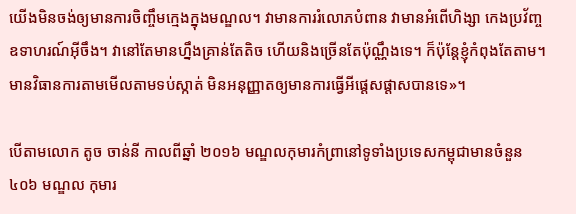យើងមិនចង់ឲ្យមានការចិញ្ចឹមក្មេងក្នុងមណ្ឌល។ វាមានការរំលោភបំពាន វាមានអំពើហិង្សា កេងប្រវ័ញ្ច ឧទាហរណ៍អ៊ីចឹង។ វានៅតែមានហ្នឹងគ្រាន់តែតិច ហើយនិងច្រើនតែប៉ុណ្ណឹងទេ។ ក៏ប៉ុន្តែខ្ញុំកំពុងតែតាម។ មានវិធានការតាមមើលតាមទប់ស្កាត់ មិនអនុញ្ញាតឲ្យមានការធ្វើអីផ្តេសផ្តាសបានទេ»។

បើតាមលោក តូច ចាន់នី កាលពីឆ្នាំ ២០១៦ មណ្ឌលកុមារកំព្រានៅទូទាំងប្រទេសកម្ពុជាមានចំនួន ៤០៦ មណ្ឌល កុមារ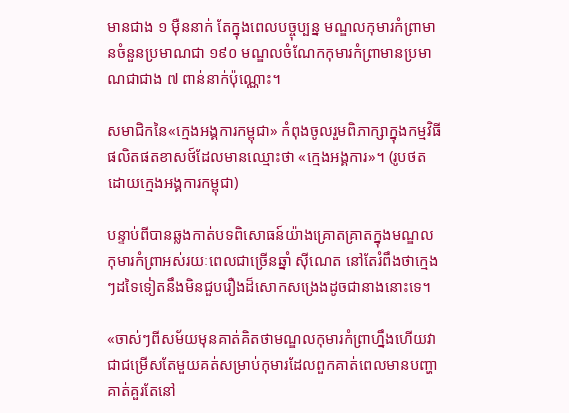មានជាង ១ ម៉ឺននាក់ តែក្នុងពេលបច្ចុប្បន្ន មណ្ឌលកុមារកំព្រាមានចំនួនប្រមាណជា ១៩០ មណ្ឌលចំណែកកុមារកំព្រាមានប្រមាណជាជាង ៧ ពាន់នាក់ប៉ុណ្ណោះ។

សមាជិកនៃ«ក្មេងអង្គការកម្ពុជា» កំពុងចូលរួមពិភាក្សាក្នុងកម្មវិធីផលិតផតខាសថ៍ដែលមានឈ្មោះថា «ក្មេងអង្គការ»។ (រូបថតដោយក្មេងអង្គការកម្ពុជា)

បន្ទាប់ពីបានឆ្លងកាត់បទពិសោធន៍យ៉ាងគ្រោតគ្រាតក្នុងមណ្ឌលកុមារកំព្រាអស់រយៈពេលជាច្រើនឆ្នាំ ស៊ីណេត នៅតែរំពឹងថាក្មេងៗដទៃទៀតនឹងមិនជួបរឿងដ៏សោកសង្រេងដូចជានាងនោះទេ។

«ចាស់ៗពីសម័យមុនគាត់គិតថាមណ្ឌលកុមារកំព្រាហ្នឹងហើយវាជាជម្រើសតែមួយគត់សម្រាប់កុមារដែលពួកគាត់ពេលមានបញ្ហាគាត់គួរតែនៅ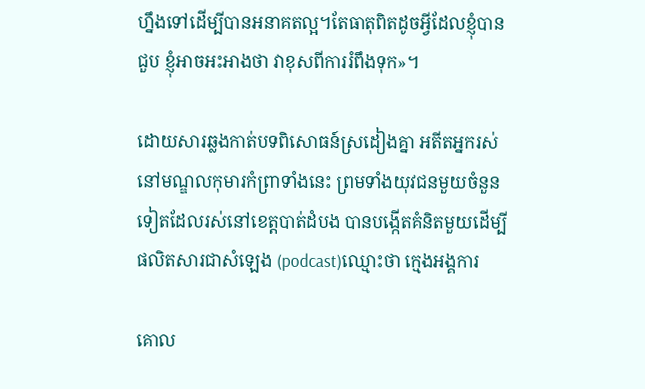ហ្នឹងទៅដើម្បីបានអនាគតល្អ។តែធាតុពិតដូចអ្វីដែលខ្ញុំបានជួប ខ្ញុំអាចអះអាងថា វាខុសពីការរំពឹងទុក»។

ដោយសារឆ្លងកាត់បទពិសោធន៍ស្រដៀងគ្នា អតីតអ្នករស់នៅមណ្ឌលកុមារកំព្រាទាំងនេះ ព្រមទាំងយុវជនមួយចំនួនទៀតដែលរស់នៅខេត្តបាត់ដំបង បានបង្កើតគំនិតមួយដើម្បីផលិតសារជាសំឡេង (podcast)ឈ្មោះថា ក្មេងអង្គការ

គោល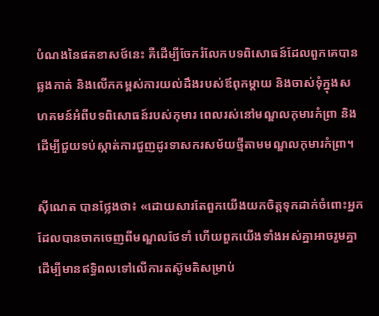បំណងនៃផតខាសថ៍នេះ គឺដើម្បីចែករំលែកបទពិសោធន៍ដែលពួកគេបានឆ្លងកាត់ និងលើកកម្ពស់ការយល់ដឹងរបស់ឪពុកម្តាយ និងចាស់ទុំក្នុងសហគមន៍អំពីបទពិសោធន៍របស់កុមារ ពេលរស់នៅមណ្ឌលកុមារកំព្រា និងដើម្បីជួយទប់ស្កាត់ការជួញដូរទាសករសម័យថ្មីតាមមណ្ឌលកុមារកំព្រា។

ស៊ីណេត បានថ្លែងថា៖ «ដោយសារតែពួកយើងយកចិត្តទុកដាក់ចំពោះអ្នកដែលបានចាកចេញពីមណ្ឌលថែទាំ ហើយពួកយើងទាំងអស់គ្នាអាចរួមគ្នាដើម្បីមានឥទ្ធិពលទៅលើការតស៊ូមតិសម្រាប់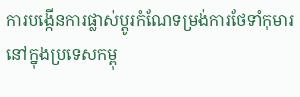ការបង្កើនការផ្លាស់ប្តូរកំណែទម្រង់ការថែទាំកុមារនៅក្នុងប្រទេសកម្ពុ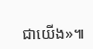ជាយើង»៕